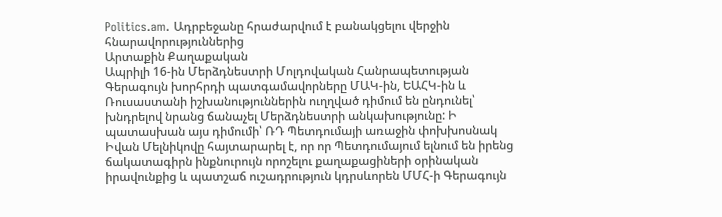Politics.am. Ադրբեջանը հրաժարվում է բանակցելու վերջին հնարավորություններից
Արտաքին Քաղաքական
Ապրիլի 16-ին Մերձդնեստրի Մոլդովական Հանրապետության Գերագույն խորհրդի պատգամավորները ՄԱԿ-ին, ԵԱՀԿ-ին և Ռուսաստանի իշխանություններին ուղղված դիմում են ընդունել՝ խնդրելով նրանց ճանաչել Մերձդնեստրի անկախությունը: Ի պատասխան այս դիմումի՝ ՌԴ Պետդումայի առաջին փոխխոսնակ Իվան Մելնիկովը հայտարարել է, որ որ Պետդումայում ելնում են իրենց ճակատագիրն ինքնուրույն որոշելու քաղաքացիների օրինական իրավունքից և պատշաճ ուշադրություն կդրսևորեն ՄՄՀ-ի Գերագույն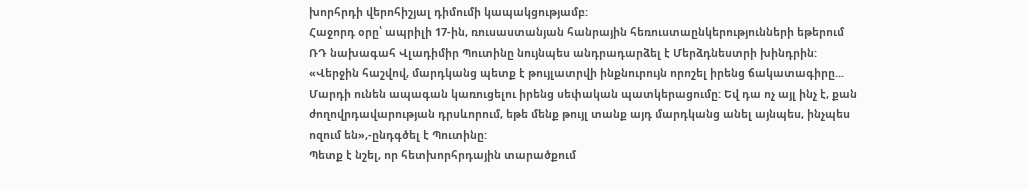խորհրդի վերոհիշյալ դիմումի կապակցությամբ:
Հաջորդ օրը՝ ապրիլի 17-ին, ռուսաստանյան հանրային հեռուստաընկերությունների եթերում ՌԴ նախագահ Վլադիմիր Պուտինը նույնպես անդրադարձել է Մերձդնեստրի խինդրին: «Վերջին հաշվով, մարդկանց պետք է թույլատրվի ինքնուրույն որոշել իրենց ճակատագիրը... Մարդի ունեն ապագան կառուցելու իրենց սեփական պատկերացումը: Եվ դա ոչ այլ ինչ է, քան ժողովրդավարության դրսևորում, եթե մենք թույլ տանք այդ մարդկանց անել այնպես, ինչպես ոզում են»,-ընդգծել է Պուտինը:
Պետք է նշել, որ հետխորհրդային տարածքում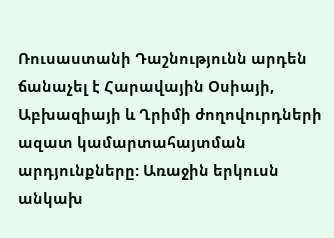Ռուսաստանի Դաշնությունն արդեն ճանաչել է Հարավային Օսիայի, Աբխազիայի և Ղրիմի ժողովուրդների ազատ կամարտահայտման արդյունքները: Առաջին երկուսն անկախ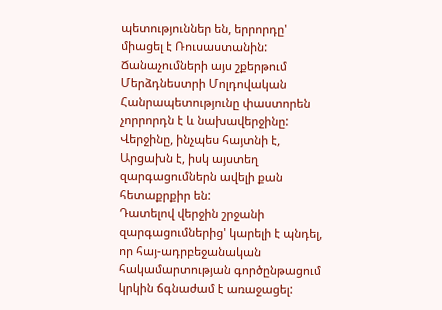պետություններ են, երրորդը' միացել է Ռուսաստանին: Ճանաչումների այս շքերթում Մերձդնեստրի Մոլդովական Հանրապետությունը փաստորեն չորրորդն է և նախավերջինը: Վերջինը, ինչպես հայտնի է, Արցախն է, իսկ այստեղ զարգացումներն ավելի քան հետաքրքիր են:
Դատելով վերջին շրջանի զարգացումներից' կարելի է պնդել, որ հայ-ադրբեջանական հակամարտության գործընթացում կրկին ճգնաժամ է առաջացել: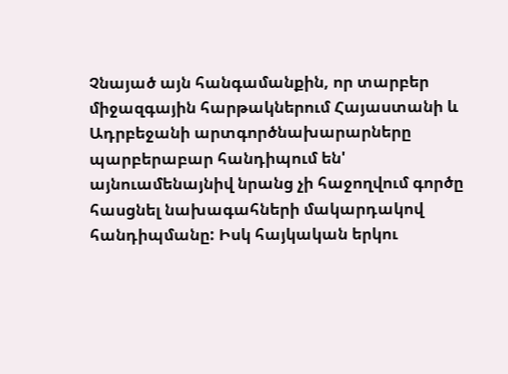Չնայած այն հանգամանքին, որ տարբեր միջազգային հարթակներում Հայաստանի և Ադրբեջանի արտգործնախարարները պարբերաբար հանդիպում են' այնուամենայնիվ նրանց չի հաջողվում գործը հասցնել նախագահների մակարդակով հանդիպմանը: Իսկ հայկական երկու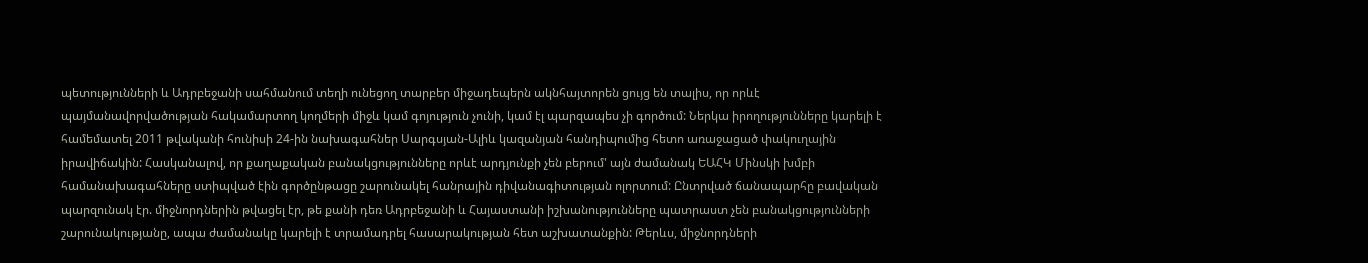պետությունների և Ադրբեջանի սահմանում տեղի ունեցող տարբեր միջադեպերն ակնհայտորեն ցույց են տալիս, որ որևէ պայմանավորվածության հակամարտող կողմերի միջև կամ գոյություն չունի, կամ էլ պարզապես չի գործում: Ներկա իրողությունները կարելի է համեմատել 2011 թվականի հունիսի 24-ին նախագահներ Սարգսյան-Ալիև կազանյան հանդիպումից հետո առաջացած փակուղային իրավիճակին: Հասկանալով, որ քաղաքական բանակցությունները որևէ արդյունքի չեն բերում' այն ժամանակ ԵԱՀԿ Մինսկի խմբի համանախագահները ստիպված էին գործընթացը շարունակել հանրային դիվանագիտության ոլորտում: Ընտրված ճանապարհը բավական պարզունակ էր. միջնորդներին թվացել էր, թե քանի դեռ Ադրբեջանի և Հայաստանի իշխանությունները պատրաստ չեն բանակցությունների շարունակությանը, ապա ժամանակը կարելի է տրամադրել հասարակության հետ աշխատանքին: Թերևս, միջնորդների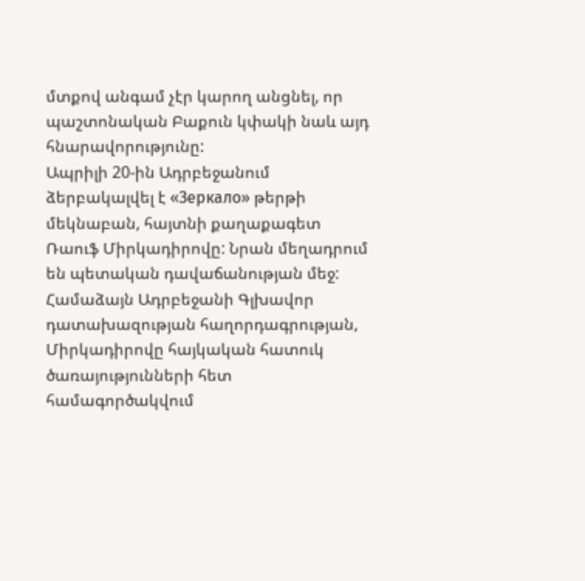մտքով անգամ չէր կարող անցնել, որ պաշտոնական Բաքուն կփակի նաև այդ հնարավորությունը:
Ապրիլի 20-ին Ադրբեջանում ձերբակալվել է «Зеркало» թերթի մեկնաբան, հայտնի քաղաքագետ Ռաուֆ Միրկադիրովը: Նրան մեղադրում են պետական դավաճանության մեջ: Համաձայն Ադրբեջանի Գլխավոր դատախազության հաղորդագրության, Միրկադիրովը հայկական հատուկ ծառայությունների հետ համագործակվում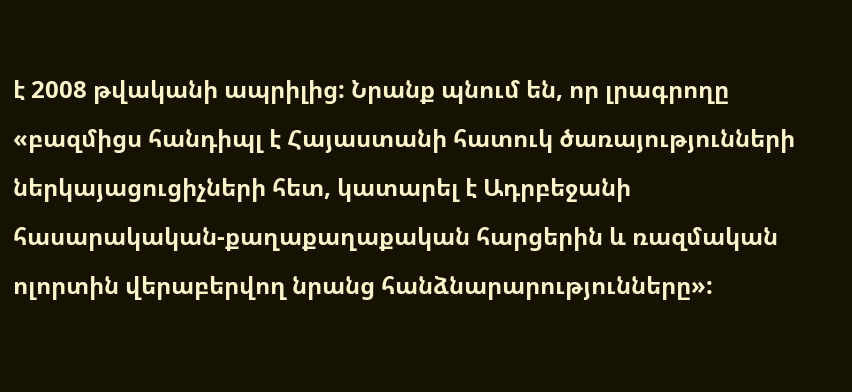է 2008 թվականի ապրիլից: Նրանք պնում են, որ լրագրողը «բազմիցս հանդիպլ է Հայաստանի հատուկ ծառայությունների ներկայացուցիչների հետ, կատարել է Ադրբեջանի հասարակական-քաղաքաղաքական հարցերին և ռազմական ոլորտին վերաբերվող նրանց հանձնարարությունները»: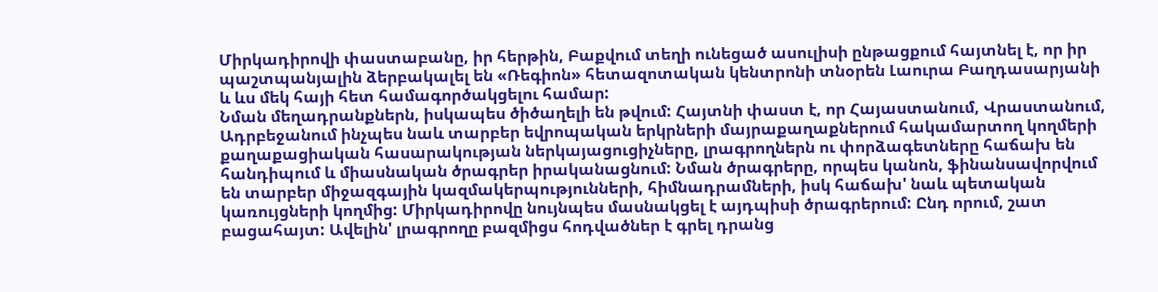Միրկադիրովի փաստաբանը, իր հերթին, Բաքվում տեղի ունեցած ասուլիսի ընթացքում հայտնել է, որ իր պաշտպանյալին ձերբակալել են «Ռեգիոն» հետազոտական կենտրոնի տնօրեն Լաուրա Բաղդասարյանի և ևս մեկ հայի հետ համագործակցելու համար:
Նման մեղադրանքներն, իսկապես ծիծաղելի են թվում: Հայտնի փաստ է, որ Հայաստանում, Վրաստանում, Ադրբեջանում ինչպես նաև տարբեր եվրոպական երկրների մայրաքաղաքներում հակամարտող կողմերի քաղաքացիական հասարակության ներկայացուցիչները, լրագրողներն ու փորձագետները հաճախ են հանդիպում և միասնական ծրագրեր իրականացնում: Նման ծրագրերը, որպես կանոն, ֆինանսավորվում են տարբեր միջազգային կազմակերպությունների, հիմնադրամների, իսկ հաճախ' նաև պետական կառույցների կողմից: Միրկադիրովը նույնպես մասնակցել է այդպիսի ծրագրերում: Ընդ որում, շատ բացահայտ: Ավելին' լրագրողը բազմիցս հոդվածներ է գրել դրանց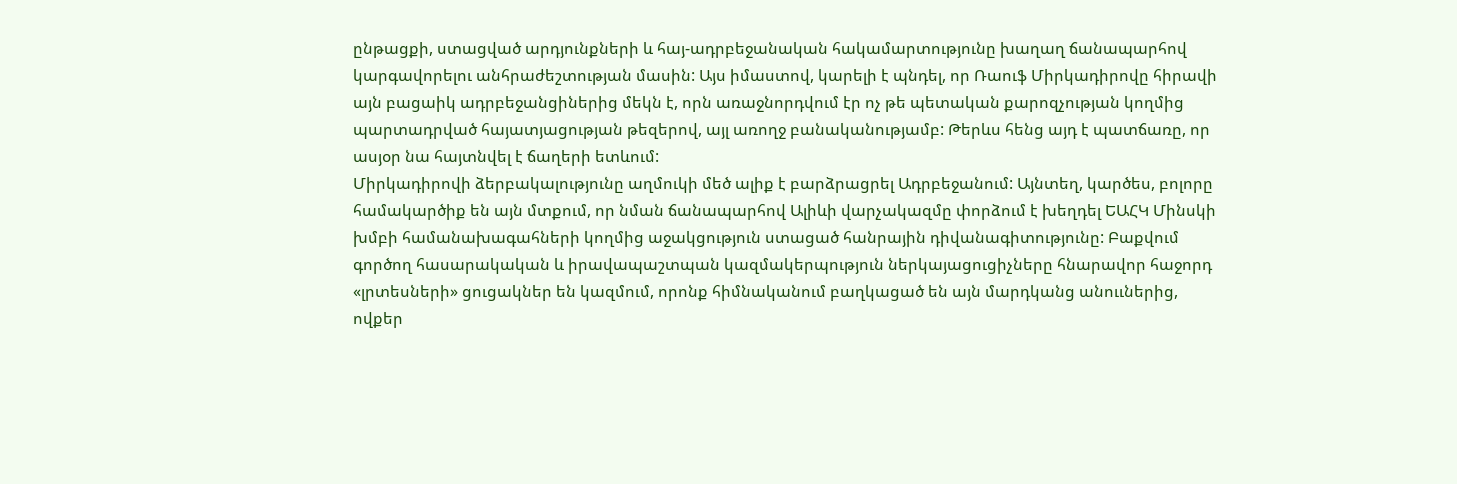ընթացքի, ստացված արդյունքների և հայ-ադրբեջանական հակամարտությունը խաղաղ ճանապարհով կարգավորելու անհրաժեշտության մասին: Այս իմաստով, կարելի է պնդել, որ Ռաուֆ Միրկադիրովը հիրավի այն բացաիկ ադրբեջանցիներից մեկն է, որն առաջնորդվում էր ոչ թե պետական քարոզչության կողմից պարտադրված հայատյացության թեզերով, այլ առողջ բանականությամբ: Թերևս հենց այդ է պատճառը, որ ասյօր նա հայտնվել է ճաղերի ետևում:
Միրկադիրովի ձերբակալությունը աղմուկի մեծ ալիք է բարձրացրել Ադրբեջանում: Այնտեղ, կարծես, բոլորը համակարծիք են այն մտքում, որ նման ճանապարհով Ալիևի վարչակազմը փորձում է խեղդել ԵԱՀԿ Մինսկի խմբի համանախագահների կողմից աջակցություն ստացած հանրային դիվանագիտությունը: Բաքվում գործող հասարակական և իրավապաշտպան կազմակերպություն ներկայացուցիչները հնարավոր հաջորդ «լրտեսների» ցուցակներ են կազմում, որոնք հիմնականում բաղկացած են այն մարդկանց անոււներից, ովքեր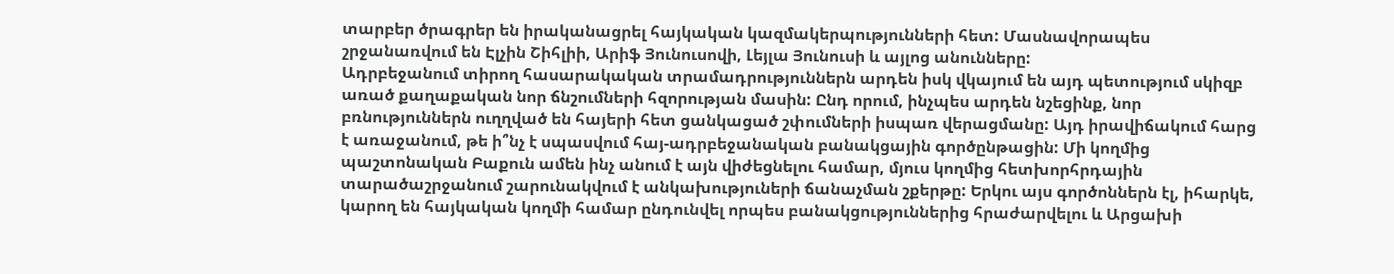տարբեր ծրագրեր են իրականացրել հայկական կազմակերպությունների հետ: Մասնավորապես շրջանառվում են Էլչին Շիհլիի, Արիֆ Յունուսովի, Լեյլա Յունուսի և այլոց անունները:
Ադրբեջանում տիրող հասարակական տրամադրություններն արդեն իսկ վկայում են այդ պետությում սկիզբ առած քաղաքական նոր ճնշումների հզորության մասին: Ընդ որում, ինչպես արդեն նշեցինք, նոր բռնություններն ուղղված են հայերի հետ ցանկացած շփումների իսպառ վերացմանը: Այդ իրավիճակում հարց է առաջանում, թե ի՞նչ է սպասվում հայ-ադրբեջանական բանակցային գործընթացին: Մի կողմից պաշտոնական Բաքուն ամեն ինչ անում է այն վիժեցնելու համար, մյուս կողմից հետխորհրդային տարածաշրջանում շարունակվում է անկախություների ճանաչման շքերթը: Երկու այս գործոններն էլ, իհարկե, կարող են հայկական կողմի համար ընդունվել որպես բանակցություններից հրաժարվելու և Արցախի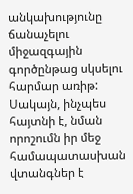անկախությունը ճանաչելու միջազգային գործընթաց սկսելու հարմար առիթ: Սակայն, ինչպես հայտնի է, նման որոշումն իր մեջ համապատասխան վտանգներ է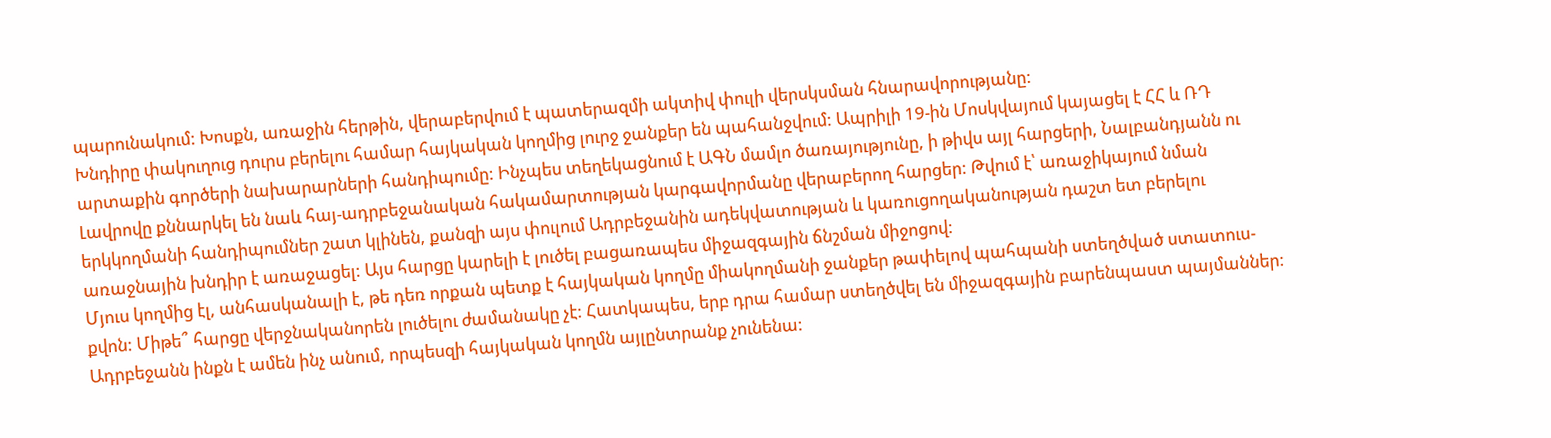պարունակում: Խոսքն, առաջին հերթին, վերաբերվում է պատերազմի ակտիվ փուլի վերսկսման հնարավորությանը:
Խնդիրը փակուղուց դուրս բերելու համար հայկական կողմից լուրջ ջանքեր են պահանջվում: Ապրիլի 19-ին Մոսկվայում կայացել է ՀՀ և ՌԴ արտաքին գործերի նախարարների հանդիպումը: Ինչպես տեղեկացնում է ԱԳՆ մամլո ծառայությունը, ի թիվս այլ հարցերի, Նալբանդյանն ու Լավրովը քննարկել են նաև հայ-ադրբեջանական հակամարտության կարգավորմանը վերաբերող հարցեր: Թվում է՝ առաջիկայում նման երկկողմանի հանդիպումներ շատ կլինեն, քանզի այս փուլում Ադրբեջանին ադեկվատության և կառուցողականության դաշտ ետ բերելու առաջնային խնդիր է առաջացել: Այս հարցը կարելի է լուծել բացառապես միջազգային ճնշման միջոցով:
Մյուս կողմից էլ, անհասկանալի է, թե դեռ որքան պետք է հայկական կողմը միակողմանի ջանքեր թափելով պահպանի ստեղծված ստատուս-քվոն: Միթե՞ հարցը վերջնականորեն լուծելու ժամանակը չէ: Հատկապես, երբ դրա համար ստեղծվել են միջազգային բարենպաստ պայմաններ: Ադրբեջանն ինքն է ամեն ինչ անում, որպեսզի հայկական կողմն այլընտրանք չունենա: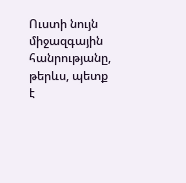Ուստի նույն միջազգային հանրությանը, թերևս, պետք է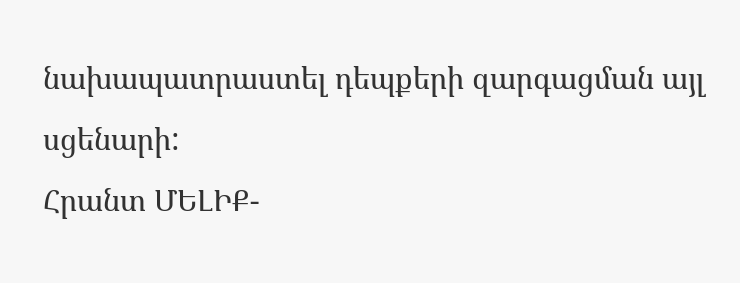նախապատրաստել դեպքերի զարգացման այլ սցենարի:
Հրանտ ՄԵԼԻՔ-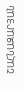ՇԱՀՆԱԶԱՐՅԱՆ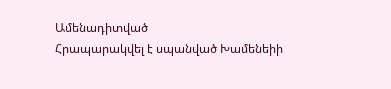Ամենադիտված
Հրապարակվել է սպանված Խամենեիի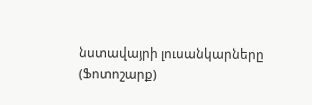նստավայրի լուսանկարները (Ֆոտոշարք)